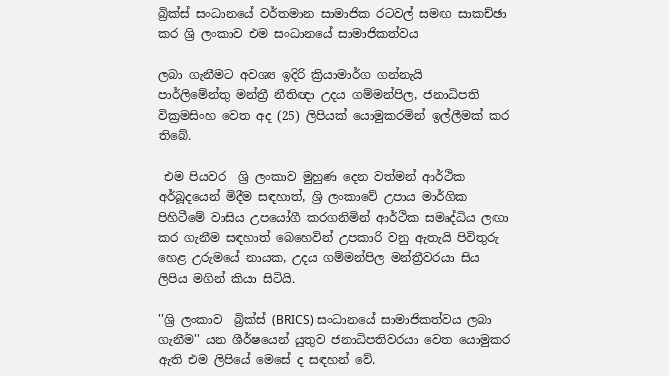බ්‍රික්ස් සංධානයේ වර්තමාන සාමාජික රටවල් සමඟ සාකච්ඡා කර ශ්‍රි ලංකාව එම සංධානයේ සාමාජිකත්වය

ලබා ගැනීමට අවශ්‍ය ඉදිරි ක්‍රියාමාර්ග ගන්නැයි
පාර්ලිමේන්තු මන්ත්‍රී නීතිඥා උදය ගම්මන්පිල, ජනාධිපති වික්‍රමසිංහ වෙත අද (25) ලිපියක් යොමුකරමින් ඉල්ලීමක් කර තිබේ.

 එම පියවර  ශ්‍රි ලංකාව මුහුණ දෙන වත්මන් ආර්ථික අර්බූදයෙන් මිදීම සඳහාත්, ශ්‍රි ලංකාවේ උපාය මාර්ගික පිහිටීමේ වාසිය උපයෝගී කරගනිමින් ආර්ථික සමෘද්ධිය ලඟා කර ගැනීම සඳහාත් බෙහෙවින් උපකාරි වනු ඇතැයි පිවිතුරු හෙළ උරුමයේ නායක, උදය ගම්මන්පිල මන්ත්‍රීවරයා සිය ලිපිය මගින් කියා සිටියි.

''ශ්‍රි ලංකාව  බ්‍රික්ස් (BRICS) සංධානයේ සාමාජිකත්වය ලබා ගැනීම'' යන ශීර්ෂයෙන් යුතුව ජනාධිපතිවරයා වෙත යොමුකර ඇති එම ලිපියේ මෙසේ ද සඳහන් වේ.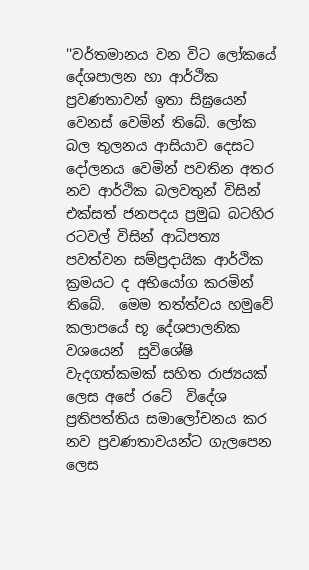''වර්තමානය වන විට ලෝකයේ දේශපාලන හා ආර්ථික ප්‍රවණතාවන් ඉතා සිඝ්‍රයෙන් වෙනස් වෙමින් තිබේ. ලෝක බල තුලනය ආසියාව දෙසට දෝලනය වෙමින් පවතින අතර නව ආර්ථික බලවතුන් විසින් එක්සත් ජනපදය ප්‍රමුඛ බටහිර රටවල් විසින් ආධිපත්‍ය පවත්වන සම්ප්‍රදායික ආර්ථික ක්‍රමයට ද අභියෝග කරමින් තිබේ.  මෙම තත්ත්වය හමුවේ  කලාපයේ භූ දේශපාලනික වශයෙන්  සුවිශේෂි  වැදගත්කමක් සහිත රාජ්‍යයක් ලෙස අපේ රටේ  විදේශ ප්‍රතිපත්තිය සමාලෝචනය කර නව ප්‍රවණතාවයන්ට ගැලපෙන ලෙස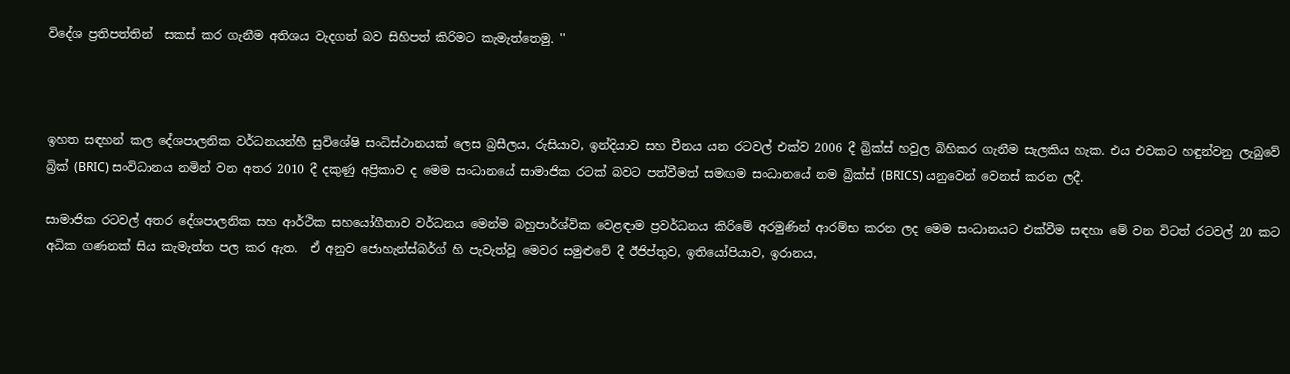විදේශ ප්‍රතිපත්තින්  සකස් කර ගැනීම අතිශය වැදගත් බව සිහිපත් කිරිමට කැමැත්තෙමු. ''



ඉහත සඳහන් කල දේශපාලනික වර්ධනයන්හී සුවිශේෂි සංධිස්ථානයක් ලෙස බ්‍රසීලය, රුසියාව, ඉන්දියාව සහ චීනය යන රටවල් එක්ව 2006 දී බ්‍රික්ස් හවුල බිහිකර ගැනීම සැලකිය හැක. එය එවකට හඳුන්වනු ලැබුවේ බ්‍රික් (BRIC) සංවිධානය නමින් වන අතර 2010 දී දකුණු අප්‍රිකාව ද මෙම සංධානයේ සාමාජික රටක් බවට පත්වීමත් සමඟම සංධානයේ නම බ්‍රික්ස් (BRICS) යනුවෙන් වෙනස් කරන ලදී.

සාමාජික රටවල් අතර දේශපාලනික සහ ආර්ථික සහයෝගීතාව වර්ධනය මෙන්ම බහුපාර්ශ්වික වෙළඳාම ප්‍රවර්ධනය කිරිමේ අරමුණින් ආරම්භ කරන ලද මෙම සංධානයට එක්වීම සඳහා මේ වන විටත් රටවල් 20 කට අධික ගණනක් සිය කැමැත්ත පල කර ඇත.  ඒ අනුව ජොහැන්ස්බර්ග් හි පැවැත්වූ මෙවර සමුළුවේ දී ඊජිප්තුව, ඉතියෝපියාව, ඉරානය,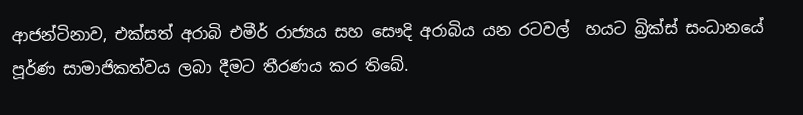ආජන්ටිනාව, එක්සත් අරාබි එමීර් රාජ්‍යය සහ සෞදි අරාබිය යන රටවල්  හයට බ්‍රික්ස් සංධානයේ පූර්ණ සාමාජිකත්වය ලබා දීමට තීරණය කර තිබේ.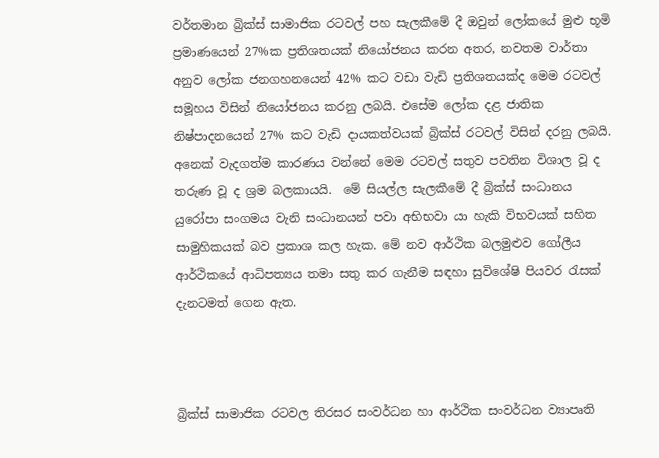වර්තමාන බ්‍රික්ස් සාමාජික රටවල් පහ සැලකීමේ දී ඔවුන් ලෝකයේ මුළු භූමි ප්‍රමාණයෙන් 27%ක ප්‍රතිශතයක් නියෝජනය කරන අතර, නවතම වාර්තා අනුව ලෝක ජනගහනයෙන් 42% කට වඩා වැඩි ප්‍රතිශතයක්ද මෙම රටවල් සමූහය විසින් නියෝජනය කරනු ලබයි. එසේම ලෝක දළ ජාතික නිෂ්පාදනයෙන් 27% කට වැඩි දායකත්වයක් බ්‍රික්ස් රටවල් විසින් දරනු ලබයි. අනෙක් වැදගත්ම කාරණය වන්නේ මෙම රටවල් සතුව පවතින විශාල වූ ද තරුණ වූ ද ශ්‍රම බලකායයි.  මේ සියල්ල සැලකීමේ දී බ්‍රික්ස් සංධානය යුරෝපා සංගමය වැනි සංධානයන් පවා අභිභවා යා හැකි විභවයක් සහිත සාමුහිකයක් බව ප්‍රකාශ කල හැක. මේ නව ආර්ථික බලමුළුව ගෝලීය ආර්ථිකයේ ආධිපත්‍යය තමා සතු කර ගැනීම සඳහා සුවිශේෂි පියවර රැසක් දැනටමත් ගෙන ඇත.



බ්‍රික්ස් සාමාජික රටවල තිරසර සංවර්ධන හා ආර්ථික සංවර්ධන ව්‍යාපෘති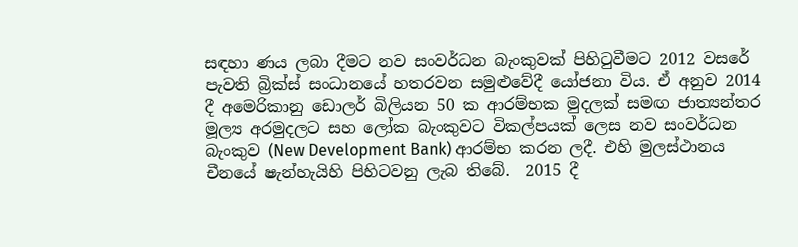සඳහා ණය ලබා දීමට නව සංවර්ධන බැංකුවක් පිහිටුවීමට 2012 වසරේ පැවති බ්‍රික්ස් සංධානයේ හතරවන සමුළුවේදී යෝජනා විය. ඒ අනුව 2014 දී අමෙරිකානු ඩොලර් බිලියන 50 ක ආරම්භක මුදලක් සමඟ ජාත්‍යන්තර මූල්‍ය අරමුදලට සහ ලෝක බැංකුවට විකල්පයක් ලෙස නව සංවර්ධන බැංකුව (New Development Bank) ආරම්භ කරන ලදී. එහි මුලස්ථානය චීනයේ ෂැන්හැයිහි පිහිටවනු ලැබ තිබේ.  2015 දී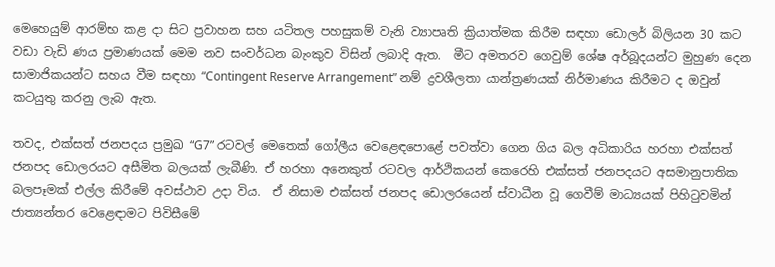මෙහෙයුම් ආරම්භ කළ දා සිට ප්‍රවාහන සහ යටිතල පහසුකම් වැනි ව්‍යාපෘති ක්‍රියාත්මක කිරීම සඳහා ඩොලර් බිලියන 30 කට වඩා වැඩි ණය ප්‍රමාණයක් මෙම නව සංවර්ධන බැංකුව විසින් ලබාදි ඇත.  මීට අමතරව ගෙවුම් ශේෂ අර්බූදයන්ට මුහුණ දෙන සාමාජිකයන්ට සහය වීම සඳහා “Contingent Reserve Arrangement” නම් ද්‍රවශීලතා යාන්ත්‍රණයක් නිර්මාණය කිරීමට ද ඔවුන් කටයුතු කරනු ලැබ ඇත.

තවද, එක්සත් ජනපදය ප්‍රමුඛ “G7” රටවල් මෙතෙක් ගෝලීය වෙළෙඳපොළේ පවත්වා ගෙන ගිය බල අධිකාරිය හරහා එක්සත් ජනපද ඩොලරයට අසීමිත බලයක් ලැබීණි. ඒ හරහා අනෙකුත් රටවල ආර්ථිකයන් කෙරෙහි එක්සත් ජනපදයට අසමානුපාතික බලපෑමක් එල්ල කිරීමේ අවස්ථාව උදා විය.  ඒ නිසාම එක්සත් ජනපද ඩොලරයෙන් ස්වාධීන වූ ගෙවීම් මාධ්‍යයක් පිහිටුවමින් ජාත්‍යන්තර වෙළෙඳාමට පිවිසීමේ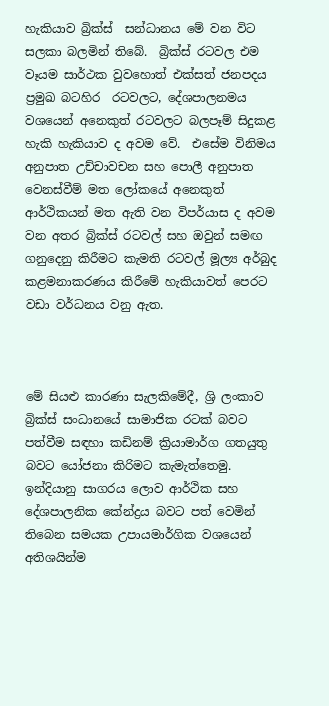හැකියාව බ්‍රික්ස්  සන්ධානය මේ වන විට සලකා බලමින් තිබේ.  බ්‍රික්ස් රටවල එම වෑයම සාර්ථක වුවහොත් එක්සත් ජනපදය ප්‍රමුඛ බටහිර  රටවලට, දේශපාලනමය වශයෙන් අනෙකුත් රටවලට බලපෑම් සිදුකළ හැකි හැකියාව ද අවම වේ.  එසේම විනිමය අනුපාත උච්චාවචන සහ පොලී අනුපාත වෙනස්වීම් මත ලෝකයේ අනෙකුත් ආර්ථිකයන් මත ඇති වන විපර්යාස ද අවම වන අතර බ්‍රික්ස් රටවල් සහ ඔවුන් සමඟ ගනුදෙනු කිරීමට කැමති රටවල් මූල්‍ය අර්බුද කළමනාකරණය කිරීමේ හැකියාවත් පෙරට වඩා වර්ධනය වනු ඇත.



මේ සියළු කාරණා සැලකිමේදී, ශ්‍රි ලංකාව බ්‍රික්ස් සංධානයේ සාමාජික රටක් බවට පත්වීම සඳහා කඩිනම් ක්‍රියාමාර්ග ගතයුතු බවට යෝජනා කිරිමට කැමැත්තෙමු.  ඉන්දියානු සාගරය ලොව ආර්ථික සහ දේශපාලනික කේන්ද්‍රය බවට පත් වෙමින් තිබෙන සමයක උපායමාර්ගික වශයෙන් අතිශයින්ම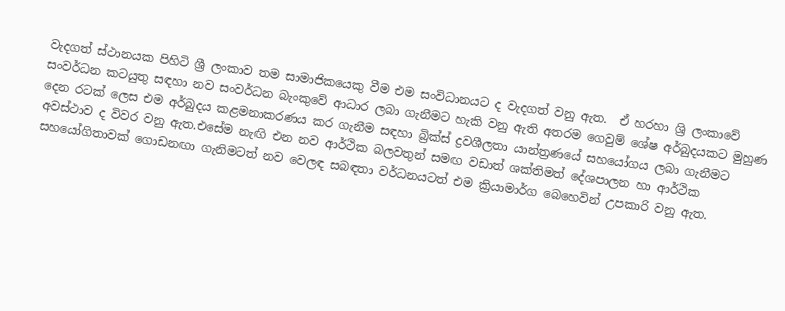වැදගත් ස්ථානයක පිහිටි ශ්‍රී ලංකාව තම සාමාජිකයෙකු වීම එම සංවිධානයට ද වැදගත් වනු ඇත.  ඒ හරහා ශ්‍රි ලංකාවේ සංවර්ධන කටයුතු සඳහා නව සංවර්ධන බැංකුවේ ආධාර ලබා ගැනීමට හැකි වනු ඇති අතරම ගෙවුම් ශේෂ අර්බුදයකට මුහුණ දෙන රටක් ලෙස එම අර්බුදය කළමනාකරණය කර ගැනීම සඳහා බ්‍රික්ස් ද්‍රවශීලතා යාන්ත්‍රණයේ සහයෝගය ලබා ගැනීමට අවස්ථාව ද විවර වනු ඇත.එසේම නැඟි එන නව ආර්ථික බලවතුන් සමඟ වඩාත් ශක්තිමත් දේශපාලන හා ආර්ථික සහයෝගිතාවක් ගොඩනඟා ගැනිමටත් නව වෙලඳ සබඳතා වර්ධනයටත් එම ක්‍රියාමාර්ග බෙහෙවින් උපකාරි වනු ඇත.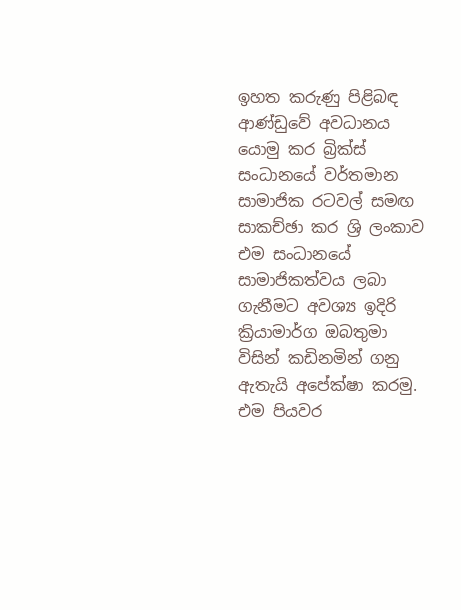ඉහත කරුණු පිළිබඳ ආණ්ඩුවේ අවධානය යොමු කර බ්‍රික්ස් සංධානයේ වර්තමාන සාමාජික රටවල් සමඟ සාකච්ඡා කර ශ්‍රි ලංකාව එම සංධානයේ සාමාජිකත්වය ලබා ගැනීමට අවශ්‍ය ඉදිරි ක්‍රියාමාර්ග ඔබතුමා විසින් කඩිනමින් ගනු ඇතැයි අපේක්ෂා කරමු. එම පියවර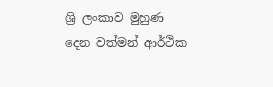ශ්‍රි ලංකාව මුහුණ දෙන වත්මන් ආර්ථික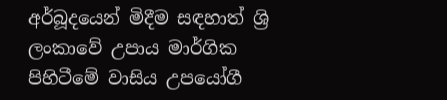අර්බූදයෙන් මිදීම සඳහාත් ශ්‍රි ලංකාවේ උපාය මාර්ගික පිහිටීමේ වාසිය උපයෝගී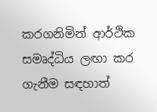කරගනිමින් ආර්ථික සමෘද්ධිය ලඟා කර ගැනීම සඳහාත්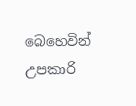බෙහෙවින් උපකාරි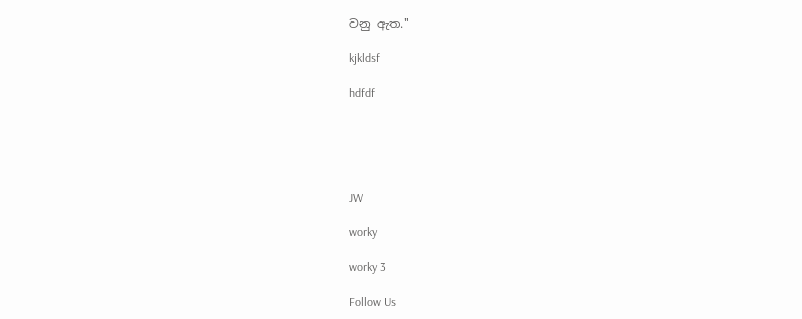වනු ඇත.''

kjkldsf

hdfdf





JW

worky

worky 3

Follow Us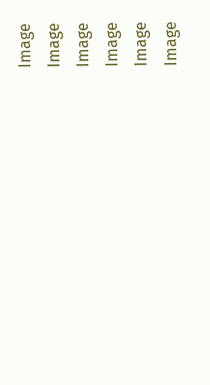Image
Image
Image
Image
Image
Image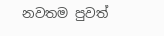නවතම පුවත්